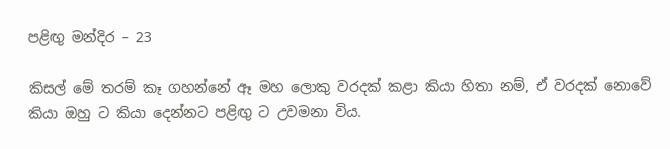පළිඟු මන්දිර – 23

කිසල් මේ තරම් කෑ ගහන්නේ ඈ මහ ලොකු වරදක් කළා කියා හිතා නම්, ඒ වරදක් නොවේ කියා ඔහු ට කියා දෙන්නට පළිඟු ට උවමනා විය.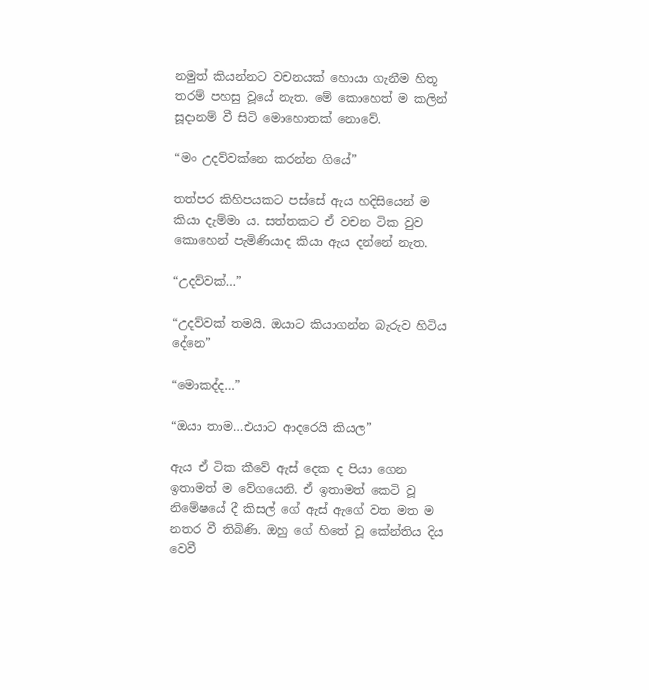නමුත් කියන්නට වචනයක් හොයා ගැනීම හිතූ තරම් පහසු වූයේ නැත. මේ කොහෙත් ම කලින් සූදානම් වී සිටි මොහොතක් නොවේ.

“මං උදව්වක්නෙ කරන්න ගියේ”

තත්පර කිහිපයකට පස්සේ ඇය හදිසියෙන් ම කියා දැම්මා ය. සත්තකට ඒ වචන ටික වුව කොහෙන් පැමිණියාද කියා ඇය දන්නේ නැත.

“උදව්වක්…”

“උදව්වක් තමයි. ඔයාට කියාගන්න බැරුව හිටිය දේනෙ”

“මොකද්ද…”

“ඔයා තාම…එයාට ආදරෙයි කියල”

ඇය ඒ ටික කීවේ ඇස් දෙක ද පියා ගෙන ඉතාමත් ම වේගයෙනි. ඒ ඉතාමත් කෙටි වූ නිමේෂයේ දී කිසල් ගේ ඇස් ඇගේ වත මත ම නතර වී තිබිණි. ඔහු ගේ හිතේ වූ කේන්තිය දිය වෙවී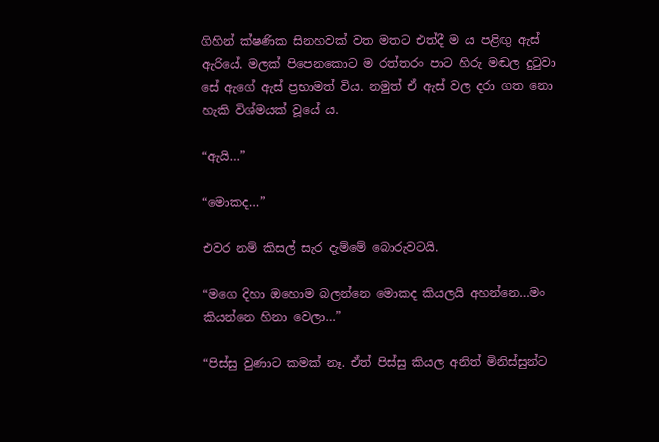ගිහින් ක්ෂණික සිනහවක් වත මතට එත්දී ම ය පළිඟු ඇස් ඇරියේ. මලක් පිපෙනකොට ම රත්තරං පාට හිරු මඬල දුටුවා සේ ඇගේ ඇස් ප්‍රභාමත් විය. නමුත් ඒ ඇස් වල දරා ගත නො හැකි විශ්මයක් වූයේ ය.

“ඇයි…”

“මොකද…”

එවර නම් කිසල් සැර දැම්මේ බොරුවටයි.

“මගෙ දිහා ඔහොම බලන්නෙ මොකද කියලයි අහන්නෙ…මං කියන්නෙ හිනා වෙලා…”

“පිස්සු වුණාට කමක් නෑ. ඒත් පිස්සු කියල අනිත් මිනිස්සුන්ට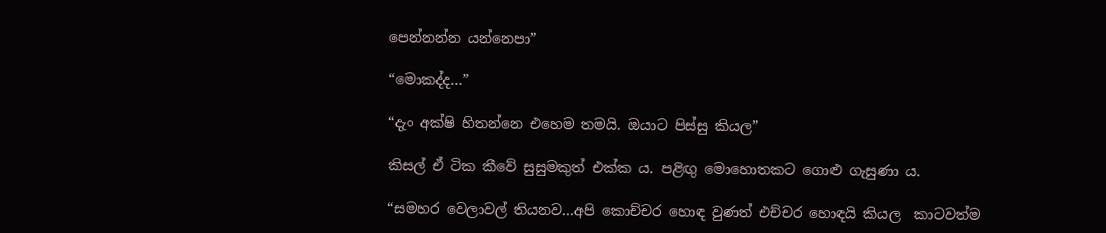පෙන්නන්න යන්නෙපා”

“මොකද්ද…”

“දැං අක්ෂි හිතන්නෙ එහෙම තමයි. ඔයාට පිස්සු කියල”

කිසල් ඒ ටික කීවේ සුසුමකුත් එක්ක ය. පළිඟු මොහොතකට ගොළු ගැසුණා ය.

“සමහර වෙලාවල් තියනව…අපි කොච්චර හොඳ වුණත් එච්චර හොඳයි කියල  කාටවත්ම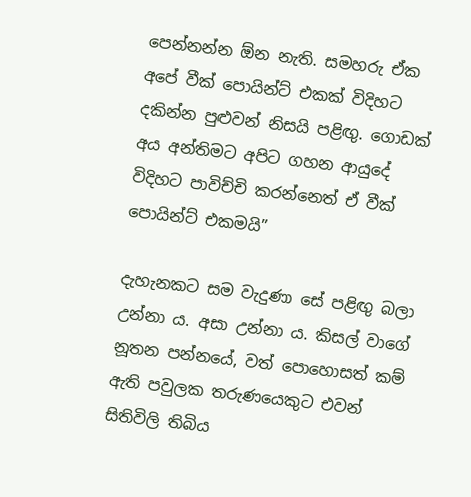පෙන්නන්න ඕන නැති. සමහරු ඒක අපේ වීක් පොයින්ට් එකක් විදිහට දකින්න පුළුවන් නිසයි පළිඟු. ගොඩක් අය අන්තිමට අපිට ගහන ආයුදේ විදිහට පාවිච්චි කරන්නෙත් ඒ වීක් පොයින්ට් එකමයි”

දැහැනකට සම වැදුණා සේ පළිඟු බලා උන්නා ය. අසා උන්නා ය. කිසල් වාගේ නූතන පන්නයේ, වත් පොහොසත් කම් ඇති පවුලක තරුණයෙකුට එවන් සිතිවිලි තිබිය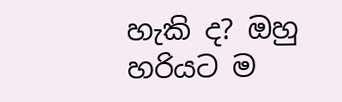හැකි ද? ඔහු හරියට ම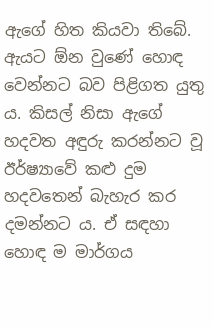ඇගේ හිත කියවා තිබේ. ඇයට ඕන වුණේ හොඳ වෙන්නට බව පිළිගත යුතු ය. කිසල් නිසා ඇගේ හදවත අඳුරු කරන්නට වූ ඊර්ෂ්‍යාවේ කළු දුම හදවතෙන් බැහැර කර දමන්නට ය. ඒ සඳහා හොඳ ම මාර්ගය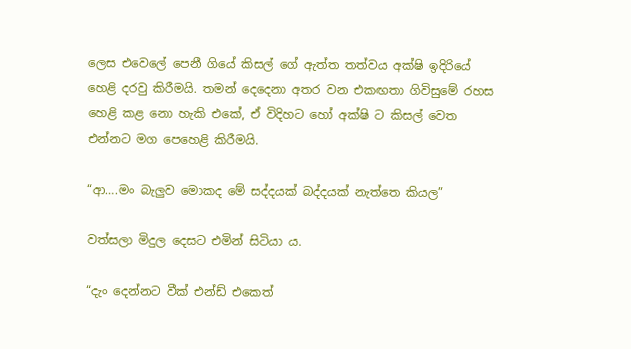ලෙස එවෙලේ පෙනී ගියේ කිසල් ගේ ඇත්ත තත්වය අක්ෂි ඉදිරියේ හෙළි දරවු කිරීමයි. තමන් දෙදෙනා අතර වන එකඟතා ගිවිසුමේ රහස හෙළි කළ නො හැකි එකේ, ඒ විදිහට හෝ අක්ෂි ට කිසල් වෙත එන්නට මග පෙහෙළි කිරීමයි.

“ආ….මං බැලුව මොකද මේ සද්දයක් බද්දයක් නැත්තෙ කියල”

වත්සලා මිදුල දෙසට එමින් සිටියා ය.

“දැං දෙන්නට වීක් එන්ඩ් එකෙත්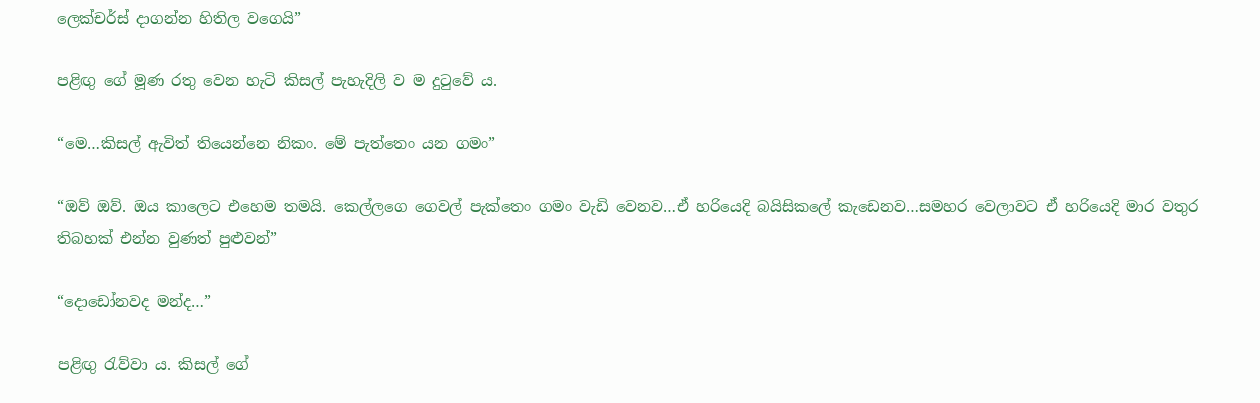ලෙක්චර්ස් දාගන්න හිතිල වගෙයි”

පළිඟු ගේ මූණ රතු වෙන හැටි කිසල් පැහැදිලි ව ම දුටුවේ ය.

“මෙ…කිසල් ඇවිත් තියෙන්නෙ නිකං. මේ පැත්තෙං යන ගමං”

“ඔව් ඔව්. ඔය කාලෙට එහෙම තමයි. කෙල්ලගෙ ගෙවල් පැක්තෙං ගමං වැඩි වෙනව…ඒ හරියෙදි බයිසිකලේ කැඩෙනව…සමහර වෙලාවට ඒ හරියෙදි මාර වතුර තිබහක් එන්න වුණත් පුළුවන්”

“දොඩෝනවද මන්ද…”

පළිඟු රැව්වා ය. කිසල් ගේ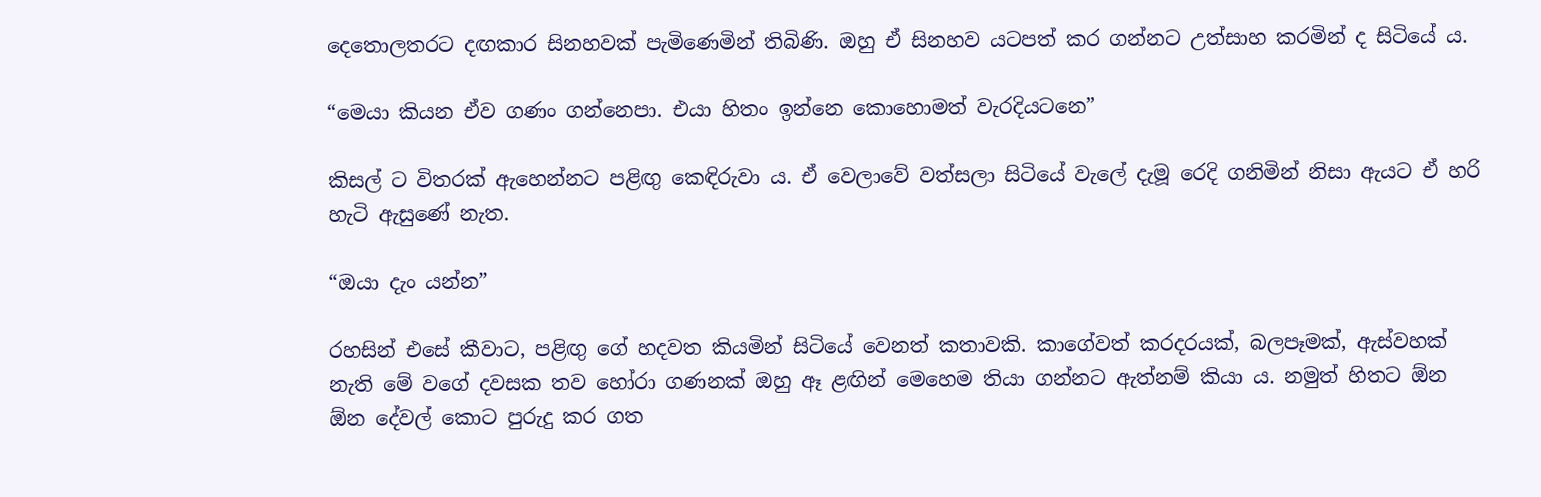දෙතොලතරට දඟකාර සිනහවක් පැමිණෙමින් තිබිණි. ඔහු ඒ සිනහව යටපත් කර ගන්නට උත්සාහ කරමින් ද සිටියේ ය.

“මෙයා කියන ඒව ගණං ගන්නෙපා. එයා හිතං ඉන්නෙ කොහොමත් වැරදියටනෙ”

කිසල් ට විතරක් ඇහෙන්නට පළිඟු කෙඳිරුවා ය. ඒ වෙලාවේ වත්සලා සිටියේ වැලේ දැමූ රෙදි ගනිමින් නිසා ඇයට ඒ හරි හැටි ඇසුණේ නැත.

“ඔයා දැං යන්න”

රහසින් එසේ කීවාට, පළිඟු ගේ හදවත කියමින් සිටියේ වෙනත් කතාවකි. කාගේවත් කරදරයක්, බලපෑමක්, ඇස්වහක් නැති මේ වගේ දවසක තව හෝරා ගණනක් ඔහු ඈ ළඟින් මෙහෙම තියා ගන්නට ඇත්නම් කියා ය. නමුත් හිතට ඕන ඕන දේවල් කොට පුරුදු කර ගත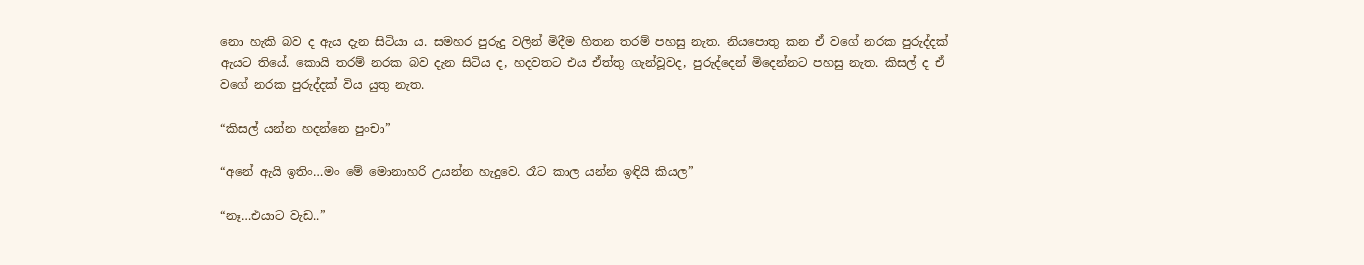නො හැකි බව ද ඇය දැන සිටියා ය. සමහර පුරුදු වලින් මිදීම හිතන තරම් පහසු නැත. නියපොතු කන ඒ වගේ නරක පුරුද්දක් ඇයට තියේ. කොයි තරම් නරක බව දැන සිටිය ද, හදවතට එය ඒත්තු ගැන්වූවද, පුරුද්දෙන් මිදෙන්නට පහසු නැත. කිසල් ද ඒ වගේ නරක පුරුද්දක් විය යුතු නැත.

“කිසල් යන්න හදන්නෙ පුංචා”

“අනේ ඇයි ඉතිං…මං මේ මොනාහරි උයන්න හැදුවෙ. රෑට කාල යන්න ඉඳියි කියල”

“නෑ…එයාට වැඩ..”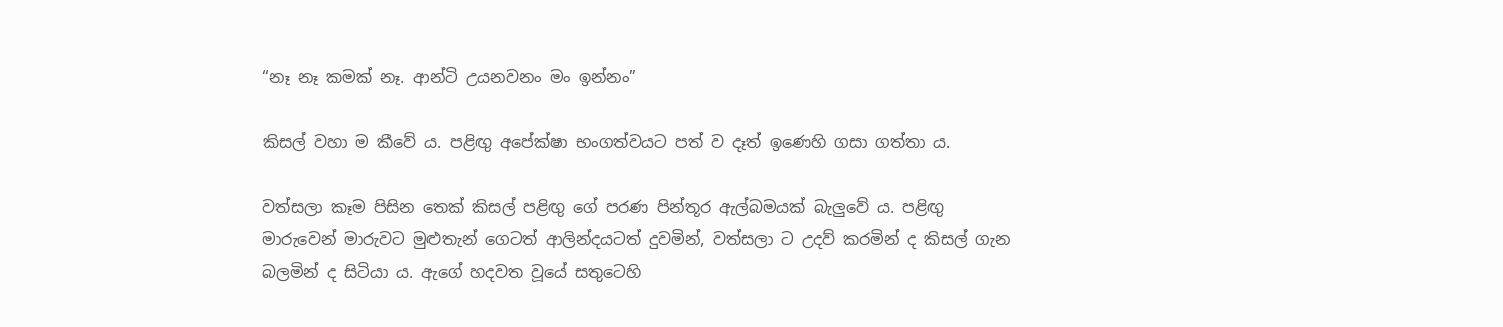“නෑ නෑ කමක් නෑ. ආන්ටි උයනවනං මං ඉන්නං”

කිසල් වහා ම කීවේ ය. පළිඟු අපේක්ෂා භංගත්වයට පත් ව දෑත් ඉණෙහි ගසා ගත්තා ය.

වත්සලා කෑම පිසින තෙක් කිසල් පළිඟු ගේ පරණ පින්තූර ඇල්බමයක් බැලුවේ ය. පළිඟු මාරුවෙන් මාරුවට මුළුතැන් ගෙටත් ආලින්දයටත් දුවමින්, වත්සලා ට උදව් කරමින් ද කිසල් ගැන බලමින් ද සිටියා ය. ඇගේ හදවත වූයේ සතුටෙහි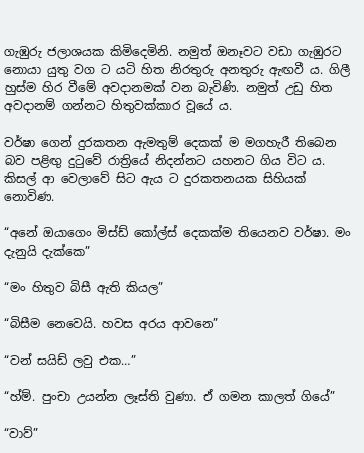ගැඹුරු ජලාශයක කිමිදෙමිනි. නමුත් ඔනෑවට වඩා ගැඹුරට නොයා යුතු වග ට යටි හිත නිරතුරු අනතුරු ඇඟවී ය. ගිලී හුස්ම හිර වීමේ අවදානමක් වන බැවිණි. නමුත් උඩු හිත අවදානම් ගන්නට හිතුවක්කාර වූයේ ය.

වර්ෂා ගෙන් දුරකතන ඇමතුම් දෙකක් ම මගහැරී තිබෙන බව පළිඟු දුටුවේ රාත්‍රියේ නිදන්නට යහනට ගිය විට ය. කිසල් ආ වෙලාවේ සිට ඇය ට දුරකතනයක සිහියක් නොවිණ.

“අනේ ඔයාගෙං මිස්ඩ් කෝල්ස් දෙකක්ම තියෙනව වර්ෂා. මං දැනුයි දැක්කෙ”

“මං හිතුව බිසී ඇති කියල”

“බිසීම නෙවෙයි. හවස අරය ආවනෙ”

“වන් සයිඩ් ලවු එක…”

“හ්ම්. පුංචා උයන්න ලෑස්ති වුණා. ඒ ගමන කාලත් ගියේ”

“වාව්”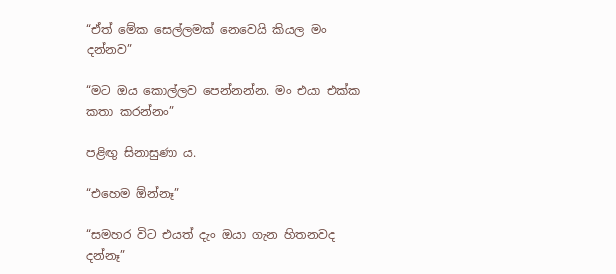“ඒත් මේක සෙල්ලමක් නෙවෙයි කියල මං දන්නව”

“මට ඔය කොල්ලව පෙන්නන්න. මං එයා එක්ක කතා කරන්නං”

පළිඟු සිනාසුණා ය.

“එහෙම ඕන්නෑ”

“සමහර විට එයත් දැං ඔයා ගැන හිතනවද දන්නෑ”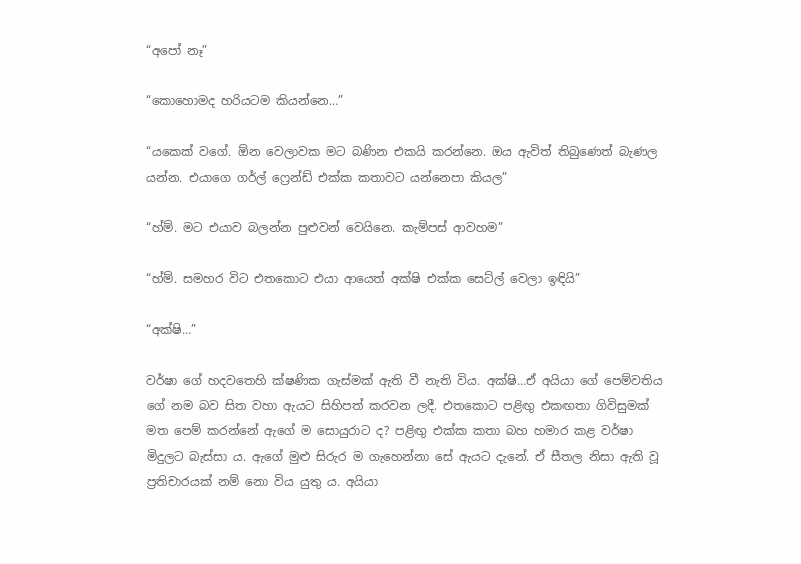“අපෝ නෑ”

“කොහොමද හරියටම කියන්නෙ…”

“යකෙක් වගේ. ඕන වෙලාවක මට බණින එකයි කරන්නෙ. ඔය ඇවිත් තිබුණෙත් බැණල යන්න. එයාගෙ ගර්ල් ෆ්‍රෙන්ඩ් එක්ක කතාවට යන්නෙපා කියල”

“හ්ම්. මට එයාව බලන්න පුළුවන් වෙයිනෙ. කැම්පස් ආවහම”

“හ්ම්. සමහර විට එතකොට එයා ආයෙත් අක්ෂි එක්ක සෙට්ල් වෙලා ඉඳියි”

“අක්ෂි…”

වර්ෂා ගේ හදවතෙහි ක්ෂණික ගැස්මක් ඇති වී නැති විය. අක්ෂි…ඒ අයියා ගේ පෙම්වතිය ගේ නම බව සිත වහා ඇයට සිහිපත් කරවන ලදී. එතකොට පළිඟු එකඟතා ගිවිසුමක් මත පෙම් කරන්නේ ඇගේ ම සොයුරාට ද? පළිඟු එක්ක කතා බහ හමාර කළ වර්ෂා මිදුලට බැස්සා ය. ඇගේ මුළු සිරුර ම ගැහෙන්නා සේ ඇයට දැනේ. ඒ සීතල නිසා ඇති වූ ප්‍රතිචාරයක් නම් නො විය යුතු ය. අයියා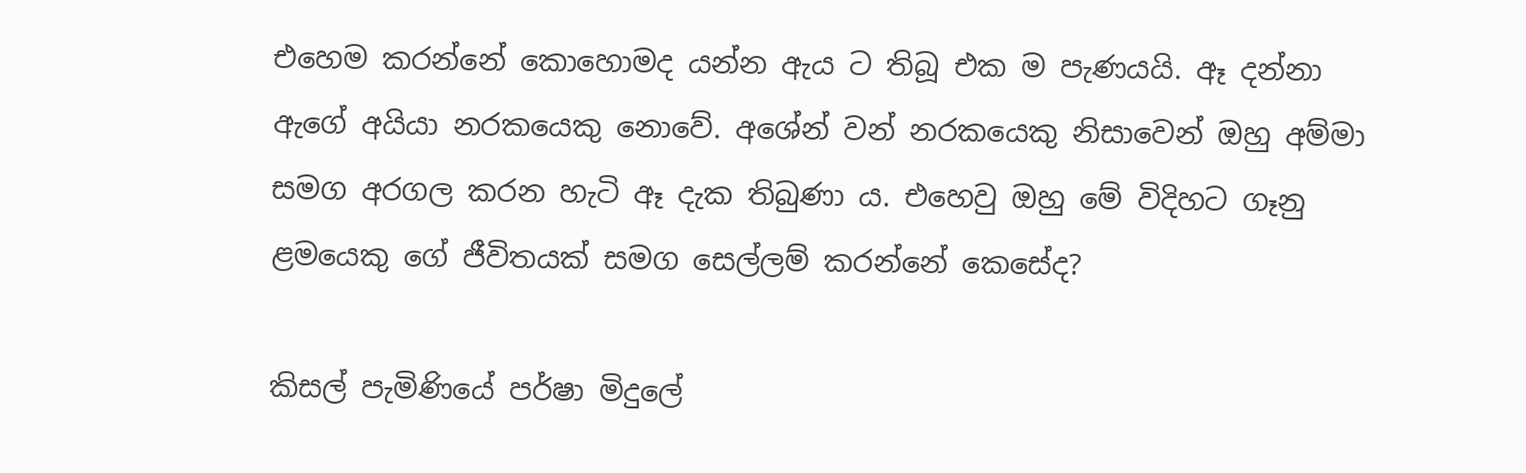එහෙම කරන්නේ කොහොමද යන්න ඇය ට තිබූ එක ම පැණයයි. ඈ දන්නා ඇගේ අයියා නරකයෙකු නොවේ. අශේන් වන් නරකයෙකු නිසාවෙන් ඔහු අම්මා සමග අරගල කරන හැටි ඈ දැක තිබුණා ය. එහෙවු ඔහු මේ විදිහට ගෑනු ළමයෙකු ගේ ජීවිතයක් සමග සෙල්ලම් කරන්නේ කෙසේද?

කිසල් පැමිණියේ පර්ෂා මිදුලේ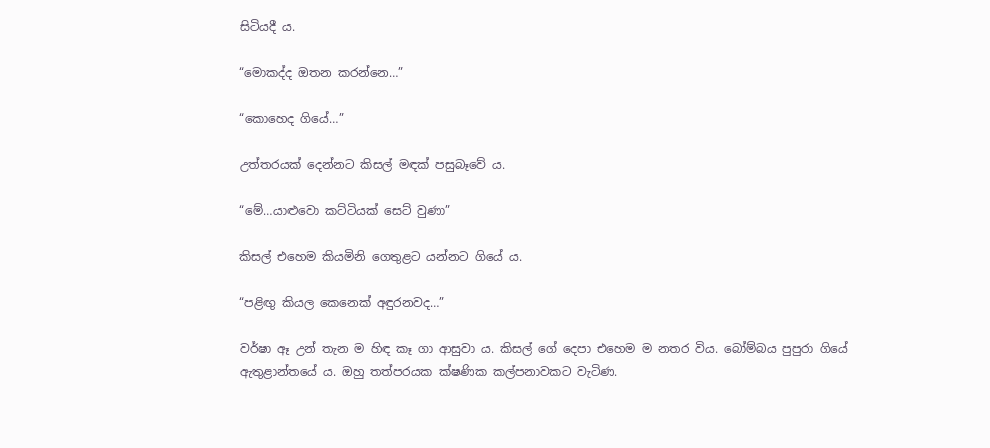සිටියදී ය.

“මොකද්ද ඔතන කරන්නෙ…”

“කොහෙද ගියේ…”

උත්තරයක් දෙන්නට කිසල් මඳක් පසුබෑවේ ය.

“මේ…යාළුවො කට්ටියක් සෙට් වුණා”

කිසල් එහෙම කියමිනි ගෙතුළට යන්නට ගියේ ය.

“පළිඟු කියල කෙනෙක් අඳුරනවද…”

වර්ෂා ඈ උන් තැන ම හිඳ කෑ ගා ආසුවා ය. කිසල් ගේ දෙපා එහෙම ම නතර විය. බෝම්බය පුපුරා ගියේ ඇතුළාන්තයේ ය. ඔහු තත්පරයක ක්ෂණික කල්පනාවකට වැටිණ.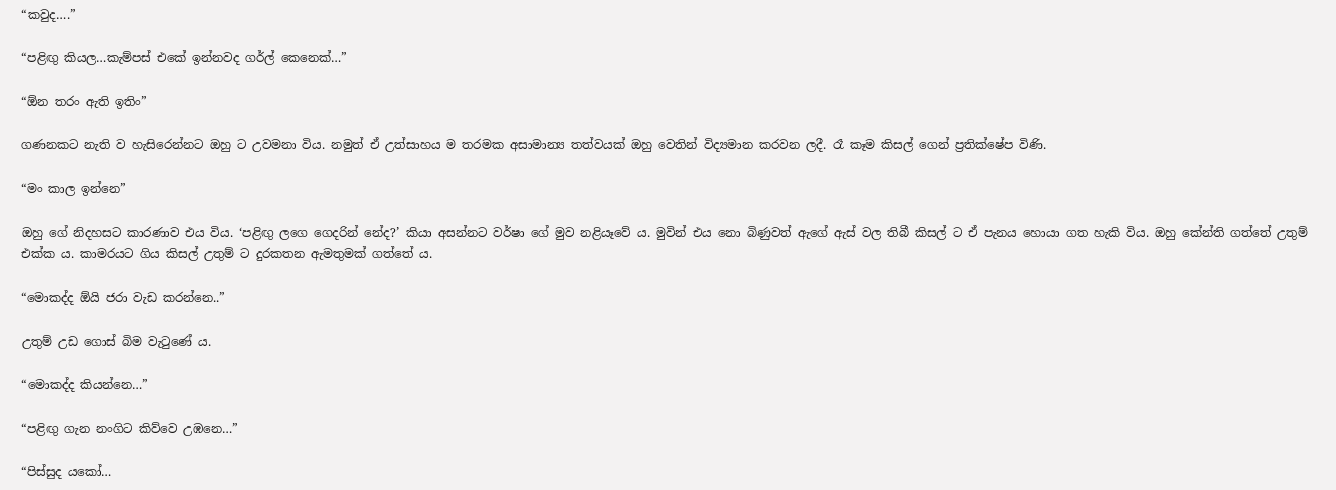“කවුද….”

“පළිඟු කියල…කැම්පස් එකේ ඉන්නවද ගර්ල් කෙනෙක්…”

“ඕන තරං ඇති ඉතිං”

ගණනකට නැති ව හැසිරෙන්නට ඔහු ට උවමනා විය. නමුත් ඒ උත්සාහය ම තරමක අසාමාන්‍ය තත්වයක් ඔහු වෙතින් විද්‍යමාන කරවන ලදී. රෑ කෑම කිසල් ගෙන් ප්‍රතික්ෂේප විණි.

“මං කාල ඉන්නෙ”

ඔහු ගේ නිදහසට කාරණාව එය විය. ‘පළිඟු ලගෙ ගෙදරින් නේද?’ කියා අසන්නට වර්ෂා ගේ මුව නළියෑවේ ය. මුවින් එය නො බිණුවත් ඇගේ ඇස් වල තිබී කිසල් ට ඒ පැනය හොයා ගත හැකි විය. ඔහු කේන්ති ගත්තේ උතුම් එක්ක ය. කාමරයට ගිය කිසල් උතුම් ට දුරකතන ඇමතුමක් ගත්තේ ය.

“මොකද්ද ඕයි ජරා වැඩ කරන්නෙ..”

උතුම් උඩ ගොස් බිම වැටුණේ ය.

“මොකද්ද කියන්නෙ…”

“පළිඟු ගැන නංගිට කිව්වෙ උඹනෙ…”

“පිස්සුද යකෝ…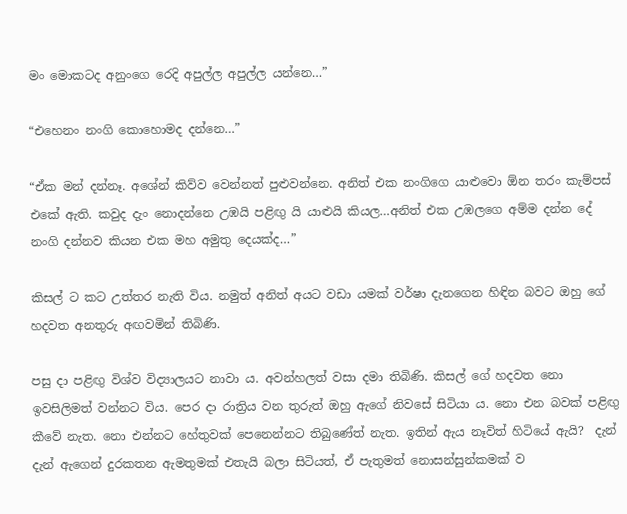මං මොකටද අනුංගෙ රෙදි අපුල්ල අපුල්ල යන්නෙ…”

“එහෙනං නංගි කොහොමද දන්නෙ…”

“ඒක මන් දන්නෑ. අශේන් කිව්ව වෙන්නත් පුළුවන්නෙ. අනිත් එක නංගිගෙ යාළුවො ඕන තරං කැම්පස් එකේ ඇති. කවුද දැං නොදන්නෙ උඹයි පළිඟු යි යාළුයි කියල…අනිත් එක උඹලගෙ අම්ම දන්න දේ නංගි දන්නව කියන එක මහ අමුතු දෙයක්ද…”

කිසල් ට කට උත්තර නැති විය. නමුත් අනිත් අයට වඩා යමක් වර්ෂා දැනගෙන හිඳින බවට ඔහු ගේ හදවත අනතුරු අඟවමින් තිබිණි.

පසු දා පළිඟු විශ්ව විද්‍යාලයට නාවා ය. අවන්හලත් වසා දමා තිබිණි. කිසල් ගේ හදවත නො ඉවසිලිමත් වන්නට විය. පෙර දා රාත්‍රිය වන තුරුත් ඔහු ඇගේ නිවසේ සිටියා ය. නො එන බවක් පළිඟු කීවේ නැත. නො එන්නට හේතුවක් පෙනෙන්නට තිබුණේත් නැත. ඉතින් ඇය නෑවිත් හිටියේ ඇයි?  දැන් දැන් ඇගෙන් දුරකතන ඇමතුමක් එතැයි බලා සිටියත්, ඒ පැතුමත් නොසන්සුන්කමක් ව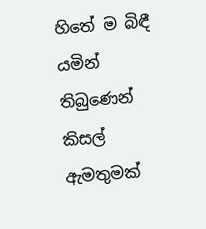හිතේ ම බිඳී යමින් තිබුණෙන් කිසල් ඇමතුමක්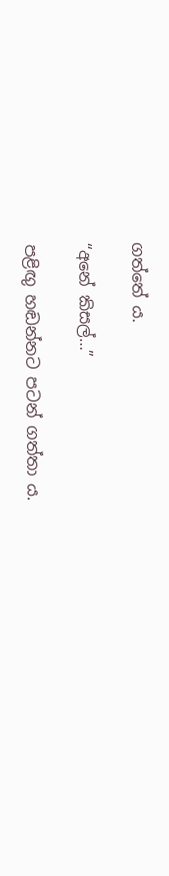ගත්තේ ය.

“අනේ කිසල්…”

පළිඟු හඬන්නට පටන් ගත්තා ය.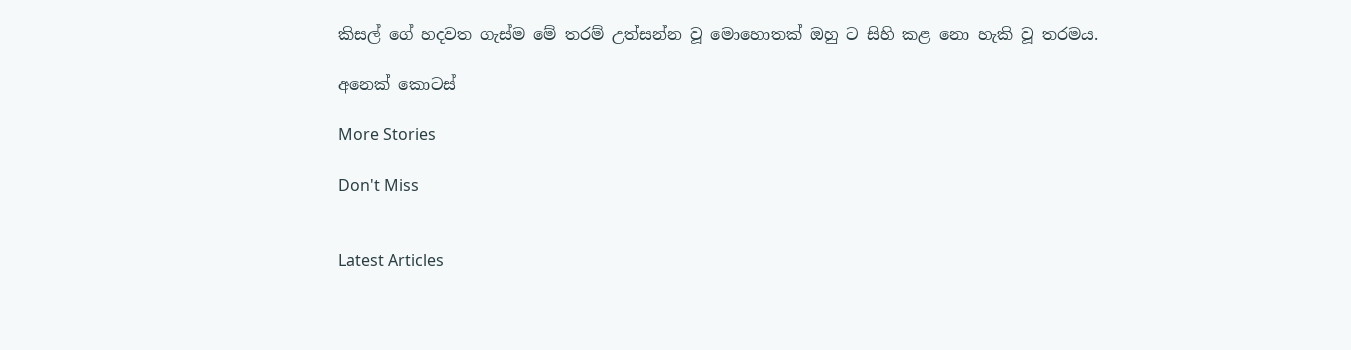කිසල් ගේ හදවත ගැස්ම මේ තරම් උත්සන්න වූ මොහොතක් ඔහු ට සිහි කළ නො හැකි වූ තරමය.

අනෙක් කොටස්

More Stories

Don't Miss


Latest Articles